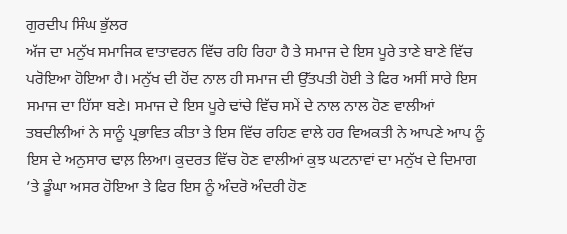ਗੁਰਦੀਪ ਸਿੰਘ ਭੁੱਲਰ
ਅੱਜ ਦਾ ਮਨੁੱਖ ਸਮਾਜਿਕ ਵਾਤਾਵਰਨ ਵਿੱਚ ਰਹਿ ਰਿਹਾ ਹੈ ਤੇ ਸਮਾਜ ਦੇ ਇਸ ਪੂਰੇ ਤਾਣੇ ਬਾਣੇ ਵਿੱਚ ਪਰੋਇਆ ਹੋਇਆ ਹੈ। ਮਨੁੱਖ ਦੀ ਹੋਂਦ ਨਾਲ ਹੀ ਸਮਾਜ ਦੀ ਉੱਤਪਤੀ ਹੋਈ ਤੇ ਫਿਰ ਅਸੀਂ ਸਾਰੇ ਇਸ ਸਮਾਜ ਦਾ ਹਿੱਸਾ ਬਣੇ। ਸਮਾਜ ਦੇ ਇਸ ਪੂਰੇ ਢਾਂਚੇ ਵਿੱਚ ਸਮੇਂ ਦੇ ਨਾਲ ਨਾਲ ਹੋਣ ਵਾਲੀਆਂ ਤਬਦੀਲੀਆਂ ਨੇ ਸਾਨੂੰ ਪ੍ਰਭਾਵਿਤ ਕੀਤਾ ਤੇ ਇਸ ਵਿੱਚ ਰਹਿਣ ਵਾਲੇ ਹਰ ਵਿਅਕਤੀ ਨੇ ਆਪਣੇ ਆਪ ਨੂੰ ਇਸ ਦੇ ਅਨੁਸਾਰ ਢਾਲ਼ ਲਿਆ। ਕੁਦਰਤ ਵਿੱਚ ਹੋਣ ਵਾਲੀਆਂ ਕੁਝ ਘਟਨਾਵਾਂ ਦਾ ਮਨੁੱਖ ਦੇ ਦਿਮਾਗ ’ਤੇ ਡੂੰਘਾ ਅਸਰ ਹੋਇਆ ਤੇ ਫਿਰ ਇਸ ਨੂੰ ਅੰਦਰੋ ਅੰਦਰੀ ਹੋਣ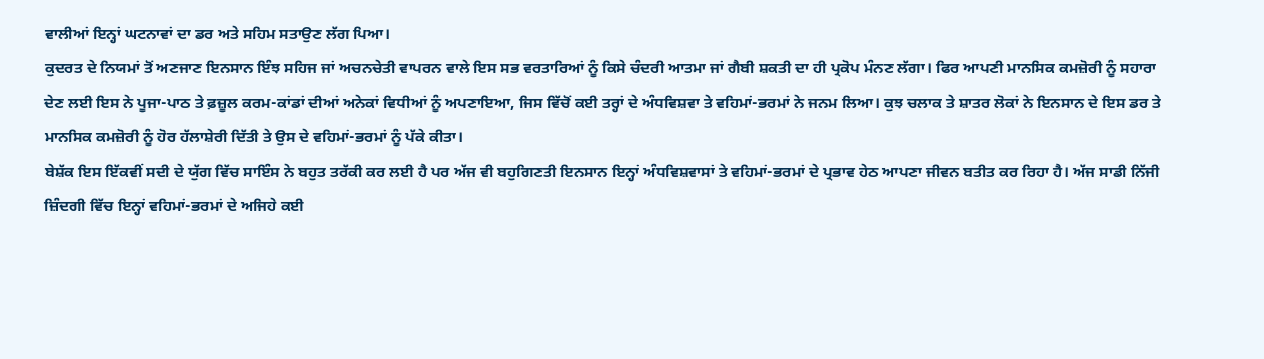ਵਾਲੀਆਂ ਇਨ੍ਹਾਂ ਘਟਨਾਵਾਂ ਦਾ ਡਰ ਅਤੇ ਸਹਿਮ ਸਤਾਉਣ ਲੱਗ ਪਿਆ।
ਕੁਦਰਤ ਦੇ ਨਿਯਮਾਂ ਤੋਂ ਅਣਜਾਣ ਇਨਸਾਨ ਇੰਝ ਸਹਿਜ ਜਾਂ ਅਚਨਚੇਤੀ ਵਾਪਰਨ ਵਾਲੇ ਇਸ ਸਭ ਵਰਤਾਰਿਆਂ ਨੂੰ ਕਿਸੇ ਚੰਦਰੀ ਆਤਮਾ ਜਾਂ ਗੈਬੀ ਸ਼ਕਤੀ ਦਾ ਹੀ ਪ੍ਰਕੋਪ ਮੰਨਣ ਲੱਗਾ। ਫਿਰ ਆਪਣੀ ਮਾਨਸਿਕ ਕਮਜ਼ੋਰੀ ਨੂੰ ਸਹਾਰਾ ਦੇਣ ਲਈ ਇਸ ਨੇ ਪੂਜਾ-ਪਾਠ ਤੇ ਫ਼ਜ਼ੂਲ ਕਰਮ-ਕਾਂਡਾਂ ਦੀਆਂ ਅਨੇਕਾਂ ਵਿਧੀਆਂ ਨੂੰ ਅਪਣਾਇਆ, ਜਿਸ ਵਿੱਚੋਂ ਕਈ ਤਰ੍ਹਾਂ ਦੇ ਅੰਧਵਿਸ਼ਵਾ ਤੇ ਵਹਿਮਾਂ-ਭਰਮਾਂ ਨੇ ਜਨਮ ਲਿਆ। ਕੁਝ ਚਲਾਕ ਤੇ ਸ਼ਾਤਰ ਲੋਕਾਂ ਨੇ ਇਨਸਾਨ ਦੇ ਇਸ ਡਰ ਤੇ ਮਾਨਸਿਕ ਕਮਜ਼ੋਰੀ ਨੂੰ ਹੋਰ ਹੱਲਾਸ਼ੇਰੀ ਦਿੱਤੀ ਤੇ ਉਸ ਦੇ ਵਹਿਮਾਂ-ਭਰਮਾਂ ਨੂੰ ਪੱਕੇ ਕੀਤਾ।
ਬੇਸ਼ੱਕ ਇਸ ਇੱਕਵੀਂ ਸਦੀ ਦੇ ਯੁੱਗ ਵਿੱਚ ਸਾਇੰਸ ਨੇ ਬਹੁਤ ਤਰੱਕੀ ਕਰ ਲਈ ਹੈ ਪਰ ਅੱਜ ਵੀ ਬਹੁਗਿਣਤੀ ਇਨਸਾਨ ਇਨ੍ਹਾਂ ਅੰਧਵਿਸ਼ਵਾਸਾਂ ਤੇ ਵਹਿਮਾਂ-ਭਰਮਾਂ ਦੇ ਪ੍ਰਭਾਵ ਹੇਠ ਆਪਣਾ ਜੀਵਨ ਬਤੀਤ ਕਰ ਰਿਹਾ ਹੈ। ਅੱਜ ਸਾਡੀ ਨਿੱਜੀ ਜ਼ਿੰਦਗੀ ਵਿੱਚ ਇਨ੍ਹਾਂ ਵਹਿਮਾਂ-ਭਰਮਾਂ ਦੇ ਅਜਿਹੇ ਕਈ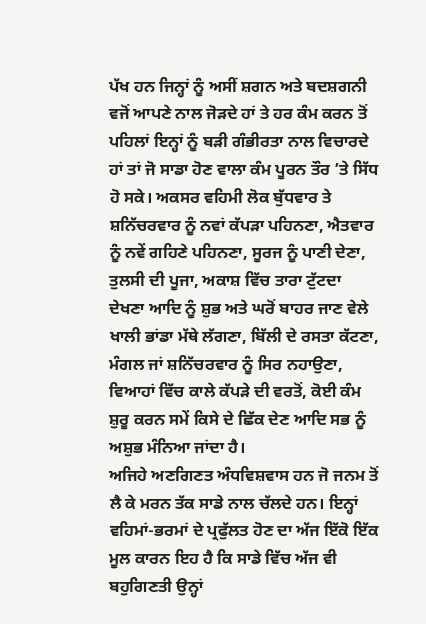ਪੱਖ ਹਨ ਜਿਨ੍ਹਾਂ ਨੂੰ ਅਸੀਂ ਸ਼ਗਨ ਅਤੇ ਬਦਸ਼ਗਨੀ ਵਜੋਂ ਆਪਣੇ ਨਾਲ ਜੋੜਦੇ ਹਾਂ ਤੇ ਹਰ ਕੰਮ ਕਰਨ ਤੋਂ ਪਹਿਲਾਂ ਇਨ੍ਹਾਂ ਨੂੰ ਬੜੀ ਗੰਭੀਰਤਾ ਨਾਲ ਵਿਚਾਰਦੇ ਹਾਂ ਤਾਂ ਜੋ ਸਾਡਾ ਹੋਣ ਵਾਲਾ ਕੰਮ ਪੂਰਨ ਤੌਰ ’ਤੇ ਸਿੱਧ ਹੋ ਸਕੇ। ਅਕਸਰ ਵਹਿਮੀ ਲੋਕ ਬੁੱਧਵਾਰ ਤੇ ਸ਼ਨਿੱਚਰਵਾਰ ਨੂੰ ਨਵਾਂ ਕੱਪੜਾ ਪਹਿਨਣਾ, ਐਤਵਾਰ ਨੂੰ ਨਵੇਂ ਗਹਿਣੇ ਪਹਿਨਣਾ, ਸੂਰਜ ਨੂੰ ਪਾਣੀ ਦੇਣਾ, ਤੁਲਸੀ ਦੀ ਪੂਜਾ, ਅਕਾਸ਼ ਵਿੱਚ ਤਾਰਾ ਟੁੱਟਦਾ ਦੇਖਣਾ ਆਦਿ ਨੂੰ ਸ਼ੁਭ ਅਤੇ ਘਰੋਂ ਬਾਹਰ ਜਾਣ ਵੇਲੇ ਖਾਲੀ ਭਾਂਡਾ ਮੱਥੇ ਲੱਗਣਾ, ਬਿੱਲੀ ਦੇ ਰਸਤਾ ਕੱਟਣਾ, ਮੰਗਲ ਜਾਂ ਸ਼ਨਿੱਚਰਵਾਰ ਨੂੰ ਸਿਰ ਨਹਾਉਣਾ, ਵਿਆਹਾਂ ਵਿੱਚ ਕਾਲੇ ਕੱਪੜੇ ਦੀ ਵਰਤੋਂ, ਕੋਈ ਕੰਮ ਸ਼ੁਰੂ ਕਰਨ ਸਮੇਂ ਕਿਸੇ ਦੇ ਛਿੱਕ ਦੇਣ ਆਦਿ ਸਭ ਨੂੰ ਅਸ਼ੁਭ ਮੰਨਿਆ ਜਾਂਦਾ ਹੈ।
ਅਜਿਹੇ ਅਣਗਿਣਤ ਅੰਧਵਿਸ਼ਵਾਸ ਹਨ ਜੋ ਜਨਮ ਤੋਂ ਲੈ ਕੇ ਮਰਨ ਤੱਕ ਸਾਡੇ ਨਾਲ ਚੱਲਦੇ ਹਨ। ਇਨ੍ਹਾਂ ਵਹਿਮਾਂ-ਭਰਮਾਂ ਦੇ ਪ੍ਰਫੁੱਲਤ ਹੋਣ ਦਾ ਅੱਜ ਇੱਕੋ ਇੱਕ ਮੂਲ ਕਾਰਨ ਇਹ ਹੈ ਕਿ ਸਾਡੇ ਵਿੱਚ ਅੱਜ ਵੀ ਬਹੁਗਿਣਤੀ ਉਨ੍ਹਾਂ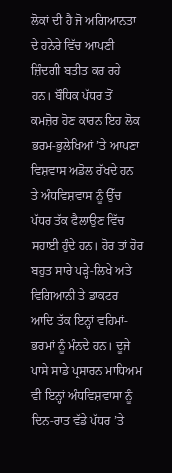ਲੋਕਾਂ ਦੀ ਹੈ ਜੋ ਅਗਿਆਨਤਾ ਦੇ ਹਨੇਰੇ ਵਿੱਚ ਆਪਣੀ ਜ਼ਿੰਦਗੀ ਬਤੀਤ ਕਰ ਰਹੇ ਹਨ। ਬੌਧਿਕ ਪੱਧਰ ਤੋਂ ਕਮਜ਼ੋਰ ਹੋਣ ਕਾਰਨ ਇਹ ਲੋਕ ਭਰਮ-ਭੁਲੇਖਿਆਂ ’ਤੇ ਆਪਣਾ ਵਿਸ਼ਵਾਸ ਅਡੋਲ ਰੱਖਦੇ ਹਨ ਤੇ ਅੰਧਵਿਸ਼ਵਾਸ ਨੂੰ ਉੱਚ ਪੱਧਰ ਤੱਕ ਫੈਲਾਉਣ ਵਿੱਚ ਸਹਾਈ ਹੁੰਦੇ ਹਨ। ਹੋਰ ਤਾਂ ਹੋਰ ਬਹੁਤ ਸਾਰੇ ਪੜ੍ਹੇ-ਲਿਖੇ ਅਤੇ ਵਿਗਿਆਨੀ ਤੇ ਡਾਕਟਰ ਆਦਿ ਤੱਕ ਇਨ੍ਹਾਂ ਵਹਿਮਾਂ-ਭਰਮਾਂ ਨੂੰ ਮੰਨਦੇ ਹਨ। ਦੂਜੇ ਪਾਸੇ ਸਾਡੇ ਪ੍ਰਸਾਰਨ ਮਾਧਿਅਮ ਵੀ ਇਨ੍ਹਾਂ ਅੰਧਵਿਸ਼ਵਾਸਾ ਨੂੰ ਦਿਨ-ਰਾਤ ਵੱਡੇ ਪੱਧਰ ’ਤੇ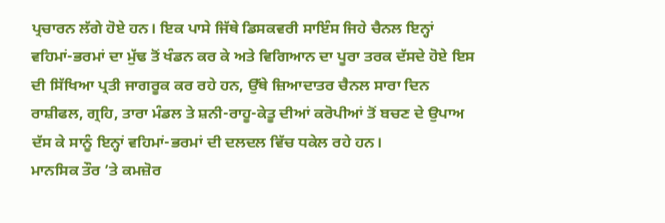ਪ੍ਰਚਾਰਨ ਲੱਗੇ ਹੋਏ ਹਨ। ਇਕ ਪਾਸੇ ਜਿੱਥੇ ਡਿਸਕਵਰੀ ਸਾਇੰਸ ਜਿਹੇ ਚੈਨਲ ਇਨ੍ਹਾਂ ਵਹਿਮਾਂ-ਭਰਮਾਂ ਦਾ ਮੁੱਢ ਤੋਂ ਖੰਡਨ ਕਰ ਕੇ ਅਤੇ ਵਿਗਿਆਨ ਦਾ ਪੂਰਾ ਤਰਕ ਦੱਸਦੇ ਹੋਏ ਇਸ ਦੀ ਸਿੱਖਿਆ ਪ੍ਰਤੀ ਜਾਗਰੂਕ ਕਰ ਰਹੇ ਹਨ, ਉੱਥੇ ਜ਼ਿਆਦਾਤਰ ਚੈਨਲ ਸਾਰਾ ਦਿਨ ਰਾਸ਼ੀਫਲ, ਗ੍ਰਹਿ, ਤਾਰਾ ਮੰਡਲ ਤੇ ਸ਼ਨੀ-ਰਾਹੂ-ਕੇਤੂ ਦੀਆਂ ਕਰੋਪੀਆਂ ਤੋਂ ਬਚਣ ਦੇ ਉਪਾਅ ਦੱਸ ਕੇ ਸਾਨੂੰ ਇਨ੍ਹਾਂ ਵਹਿਮਾਂ-ਭਰਮਾਂ ਦੀ ਦਲਦਲ ਵਿੱਚ ਧਕੇਲ ਰਹੇ ਹਨ।
ਮਾਨਸਿਕ ਤੌਰ ’ਤੇ ਕਮਜ਼ੋਰ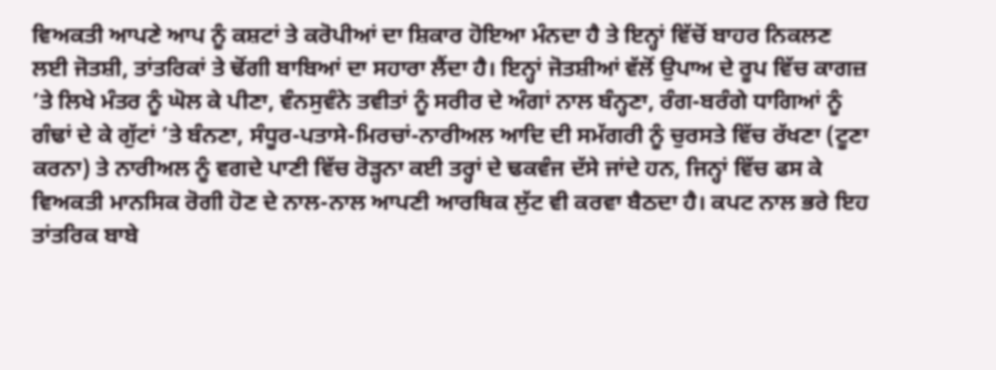ਵਿਅਕਤੀ ਆਪਣੇ ਆਪ ਨੂੰ ਕਸ਼ਟਾਂ ਤੇ ਕਰੋਪੀਆਂ ਦਾ ਸ਼ਿਕਾਰ ਹੋਇਆ ਮੰਨਦਾ ਹੈ ਤੇ ਇਨ੍ਹਾਂ ਵਿੱਚੋਂ ਬਾਹਰ ਨਿਕਲਣ ਲਈ ਜੋਤਸ਼ੀ, ਤਾਂਤਰਿਕਾਂ ਤੇ ਢੋਂਗੀ ਬਾਬਿਆਂ ਦਾ ਸਹਾਰਾ ਲੈਂਦਾ ਹੈ। ਇਨ੍ਹਾਂ ਜੋਤਸ਼ੀਆਂ ਵੱਲੋਂ ਉਪਾਅ ਦੇ ਰੂਪ ਵਿੱਚ ਕਾਗਜ਼ ’ਤੇ ਲਿਖੇ ਮੰਤਰ ਨੂੰ ਘੋਲ ਕੇ ਪੀਣਾ, ਵੰਨਸੁਵੰਨੇ ਤਵੀਤਾਂ ਨੂੰ ਸਰੀਰ ਦੇ ਅੰਗਾਂ ਨਾਲ ਬੰਨ੍ਹਣਾ, ਰੰਗ-ਬਰੰਗੇ ਧਾਗਿਆਂ ਨੂੰ ਗੰਢਾਂ ਦੇ ਕੇ ਗੁੱਟਾਂ ’ਤੇ ਬੰਨਣਾ, ਸੰਧੂਰ-ਪਤਾਸੇ-ਮਿਰਚਾਂ-ਨਾਰੀਅਲ ਆਦਿ ਦੀ ਸਮੱਗਰੀ ਨੂੰ ਚੁਰਸਤੇ ਵਿੱਚ ਰੱਖਣਾ (ਟੂਣਾ ਕਰਨਾ) ਤੇ ਨਾਰੀਅਲ ਨੂੰ ਵਗਦੇ ਪਾਣੀ ਵਿੱਚ ਰੋੜ੍ਹਨਾ ਕਈ ਤਰ੍ਹਾਂ ਦੇ ਢਕਵੰਜ ਦੱਸੇ ਜਾਂਦੇ ਹਨ, ਜਿਨ੍ਹਾਂ ਵਿੱਚ ਫਸ ਕੇ ਵਿਅਕਤੀ ਮਾਨਸਿਕ ਰੋਗੀ ਹੋਣ ਦੇ ਨਾਲ-ਨਾਲ ਆਪਣੀ ਆਰਥਿਕ ਲੁੱਟ ਵੀ ਕਰਵਾ ਬੈਠਦਾ ਹੈ। ਕਪਟ ਨਾਲ ਭਰੇ ਇਹ ਤਾਂਤਰਿਕ ਬਾਬੇ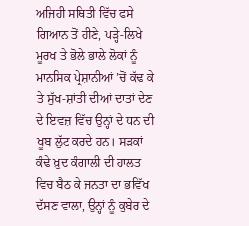ਅਜਿਹੀ ਸਥਿਤੀ ਵਿੱਚ ਫਸੇ ਗਿਆਨ ਤੋਂ ਹੀਣੇ, ਪੜ੍ਹੇ-ਲਿਖੇ ਮੂਰਖ ਤੇ ਭੋਲੇ ਭਾਲੇ ਲੋਕਾਂ ਨੂੰ ਮਾਨਸਿਕ ਪ੍ਰੇਸ਼ਾਨੀਆਂ ’ਚੋਂ ਕੱਢ ਕੇ ਤੇ ਸੁੱਖ-ਸ਼ਾਂਤੀ ਦੀਆਂ ਦਾਤਾਂ ਦੇਣ ਦੇ ਇਵਜ਼ ਵਿੱਚ ਉਨ੍ਹਾਂ ਦੇ ਧਨ ਦੀ ਖੂਬ ਲੁੱਟ ਕਰਦੇ ਹਨ। ਸੜਕਾਂ ਕੰਢੇ ਖ਼ੁਦ ਕੰਗਾਲੀ ਦੀ ਹਾਲਤ ਵਿਚ ਬੈਠ ਕੇ ਜਨਤਾ ਦਾ ਭਵਿੱਖ ਦੱਸਣ ਵਾਲਾ, ਉਨ੍ਹਾਂ ਨੂੰ ਕੁਬੇਰ ਦੇ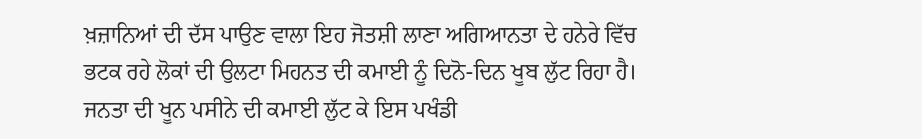ਖ਼ਜ਼ਾਨਿਆਂ ਦੀ ਦੱਸ ਪਾਉਣ ਵਾਲਾ ਇਹ ਜੋਤਸ਼ੀ ਲਾਣਾ ਅਗਿਆਨਤਾ ਦੇ ਹਨੇਰੇ ਵਿੱਚ ਭਟਕ ਰਹੇ ਲੋਕਾਂ ਦੀ ਉਲਟਾ ਮਿਹਨਤ ਦੀ ਕਮਾਈ ਨੂੰ ਦਿਨੋ-ਦਿਨ ਖੂਬ ਲੁੱਟ ਰਿਹਾ ਹੈ। ਜਨਤਾ ਦੀ ਖੂਨ ਪਸੀਨੇ ਦੀ ਕਮਾਈ ਲੁੱਟ ਕੇ ਇਸ ਪਖੰਡੀ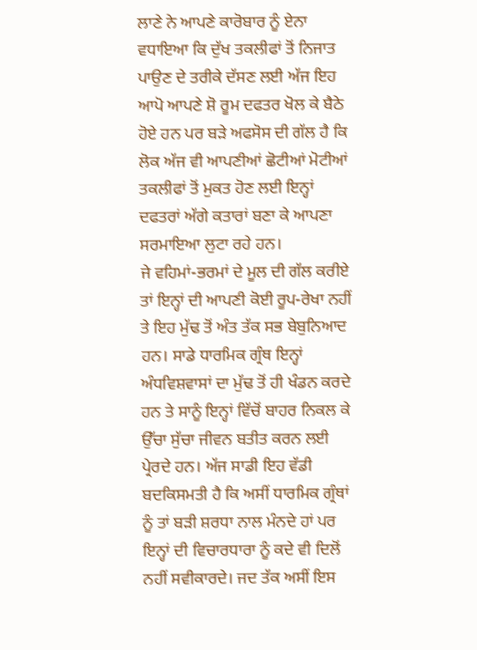ਲਾਣੇ ਨੇ ਆਪਣੇ ਕਾਰੋਬਾਰ ਨੂੰ ਏਨਾ ਵਧਾਇਆ ਕਿ ਦੁੱਖ ਤਕਲੀਫਾਂ ਤੋਂ ਨਿਜਾਤ ਪਾਉਣ ਦੇ ਤਰੀਕੇ ਦੱਸਣ ਲਈ ਅੱਜ ਇਹ ਆਪੋ ਆਪਣੇ ਸ਼ੋ ਰੂਮ ਦਫਤਰ ਖੋਲ ਕੇ ਬੈਠੇ ਹੋਏ ਹਨ ਪਰ ਬੜੇ ਅਫਸੋਸ ਦੀ ਗੱਲ ਹੈ ਕਿ ਲੋਕ ਅੱਜ ਵੀ ਆਪਣੀਆਂ ਛੋਟੀਆਂ ਮੋਟੀਆਂ ਤਕਲੀਫਾਂ ਤੋਂ ਮੁਕਤ ਹੋਣ ਲਈ ਇਨ੍ਹਾਂ ਦਫਤਰਾਂ ਅੱਗੇ ਕਤਾਰਾਂ ਬਣਾ ਕੇ ਆਪਣਾ ਸਰਮਾਇਆ ਲੁਟਾ ਰਹੇ ਹਨ।
ਜੇ ਵਹਿਮਾਂ-ਭਰਮਾਂ ਦੇ ਮੂਲ ਦੀ ਗੱਲ ਕਰੀਏ ਤਾਂ ਇਨ੍ਹਾਂ ਦੀ ਆਪਣੀ ਕੋਈ ਰੂਪ-ਰੇਖਾ ਨਹੀਂ ਤੇ ਇਹ ਮੁੱਢ ਤੋਂ ਅੰਤ ਤੱਕ ਸਭ ਬੇਬੁਨਿਆਦ ਹਨ। ਸਾਡੇ ਧਾਰਮਿਕ ਗ੍ਰੰਥ ਇਨ੍ਹਾਂ ਅੰਧਵਿਸ਼ਵਾਸਾਂ ਦਾ ਮੁੱਢ ਤੋਂ ਹੀ ਖੰਡਨ ਕਰਦੇ ਹਨ ਤੇ ਸਾਨੂੰ ਇਨ੍ਹਾਂ ਵਿੱਚੋਂ ਬਾਹਰ ਨਿਕਲ ਕੇ ਉੱਚਾ ਸੁੱਚਾ ਜੀਵਨ ਬਤੀਤ ਕਰਨ ਲਈ ਪ੍ਰੇਰਦੇ ਹਨ। ਅੱਜ ਸਾਡੀ ਇਹ ਵੱਡੀ ਬਦਕਿਸਮਤੀ ਹੈ ਕਿ ਅਸੀਂ ਧਾਰਮਿਕ ਗ੍ਰੰਥਾਂ ਨੂੰ ਤਾਂ ਬੜੀ ਸ਼ਰਧਾ ਨਾਲ ਮੰਨਦੇ ਹਾਂ ਪਰ ਇਨ੍ਹਾਂ ਦੀ ਵਿਚਾਰਧਾਰਾ ਨੂੰ ਕਦੇ ਵੀ ਦਿਲੋਂ ਨਹੀਂ ਸਵੀਕਾਰਦੇ। ਜਦ ਤੱਕ ਅਸੀਂ ਇਸ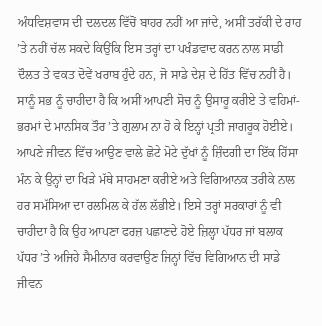ਅੰਧਵਿਸ਼ਵਾਸ ਦੀ ਦਲਦਲ ਵਿੱਚੋਂ ਬਾਹਰ ਨਹੀਂ ਆ ਜਾਂਦੇ, ਅਸੀਂ ਤਰੱਕੀ ਦੇ ਰਾਹ ’ਤੇ ਨਹੀਂ ਚੱਲ ਸਕਦੇ ਕਿਉਂਕਿ ਇਸ ਤਰ੍ਹਾਂ ਦਾ ਪਖੰਡਵਾਦ ਕਰਨ ਨਾਲ ਸਾਡੀ ਦੌਲਤ ਤੇ ਵਕਤ ਦੋਵੇਂ ਖਰਾਬ ਹੁੰਦੇ ਹਨ, ਜੋ ਸਾਡੇ ਦੇਸ਼ ਦੇ ਹਿੱਤ ਵਿੱਚ ਨਹੀਂ ਹੈ। ਸਾਨੂੰ ਸਭ ਨੂੰ ਚਾਹੀਦਾ ਹੈ ਕਿ ਅਸੀਂ ਆਪਣੀ ਸੋਚ ਨੂੰ ਉਸਾਰੂ ਕਰੀਏ ਤੇ ਵਹਿਮਾਂ-ਭਰਮਾਂ ਦੇ ਮਾਨਸਿਕ ਤੌਰ ’ਤੇ ਗੁਲਾਮ ਨਾ ਹੋ ਕੇ ਇਨ੍ਹਾਂ ਪ੍ਰਤੀ ਜਾਗਰੂਕ ਹੋਈਏ। ਆਪਣੇ ਜੀਵਨ ਵਿੱਚ ਆਉਣ ਵਾਲੇ ਛੋਟੇ ਮੋਟੇ ਦੁੱਖਾਂ ਨੂੰ ਜ਼ਿੰਦਗੀ ਦਾ ਇੱਕ ਹਿੱਸਾ ਮੰਨ ਕੇ ਉਨ੍ਹਾਂ ਦਾ ਖਿੜੇ ਮੱਥੇ ਸਾਹਮਣਾ ਕਰੀਏ ਅਤੇ ਵਿਗਿਆਨਕ ਤਰੀਕੇ ਨਾਲ ਹਰ ਸਮੱਸਿਆ ਦਾ ਰਲਮਿਲ ਕੇ ਹੱਲ ਲੱਭੀਏ। ਇਸੇ ਤਰ੍ਹਾਂ ਸਰਕਾਰਾਂ ਨੂੰ ਵੀ ਚਾਹੀਦਾ ਹੈ ਕਿ ਉਹ ਆਪਣਾ ਫਰਜ਼ ਪਛਾਣਦੇ ਹੋਏ ਜ਼ਿਲ੍ਹਾ ਪੱਧਰ ਜਾਂ ਬਲਾਕ ਪੱਧਰ ’ਤੇ ਅਜਿਹੇ ਸੈਮੀਨਾਰ ਕਰਵਾਉਣ ਜਿਨ੍ਹਾਂ ਵਿੱਚ ਵਿਗਿਆਨ ਦੀ ਸਾਡੇ ਜੀਵਨ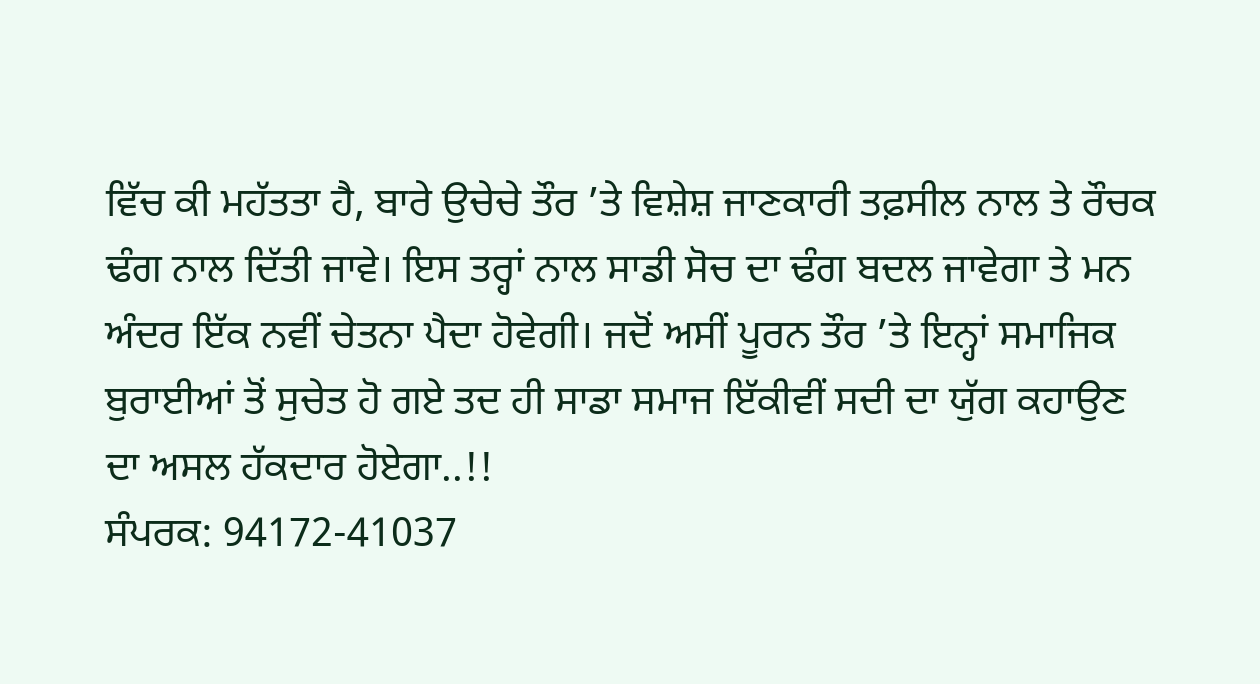ਵਿੱਚ ਕੀ ਮਹੱਤਤਾ ਹੈ, ਬਾਰੇ ਉਚੇਚੇ ਤੌਰ ’ਤੇ ਵਿਸ਼ੇਸ਼ ਜਾਣਕਾਰੀ ਤਫ਼ਸੀਲ ਨਾਲ ਤੇ ਰੌਚਕ ਢੰਗ ਨਾਲ ਦਿੱਤੀ ਜਾਵੇ। ਇਸ ਤਰ੍ਹਾਂ ਨਾਲ ਸਾਡੀ ਸੋਚ ਦਾ ਢੰਗ ਬਦਲ ਜਾਵੇਗਾ ਤੇ ਮਨ ਅੰਦਰ ਇੱਕ ਨਵੀਂ ਚੇਤਨਾ ਪੈਦਾ ਹੋਵੇਗੀ। ਜਦੋਂ ਅਸੀਂ ਪੂਰਨ ਤੌਰ ’ਤੇ ਇਨ੍ਹਾਂ ਸਮਾਜਿਕ ਬੁਰਾਈਆਂ ਤੋਂ ਸੁਚੇਤ ਹੋ ਗਏ ਤਦ ਹੀ ਸਾਡਾ ਸਮਾਜ ਇੱਕੀਵੀਂ ਸਦੀ ਦਾ ਯੁੱਗ ਕਹਾਉਣ ਦਾ ਅਸਲ ਹੱਕਦਾਰ ਹੋਏਗਾ..!!
ਸੰਪਰਕ: 94172-41037